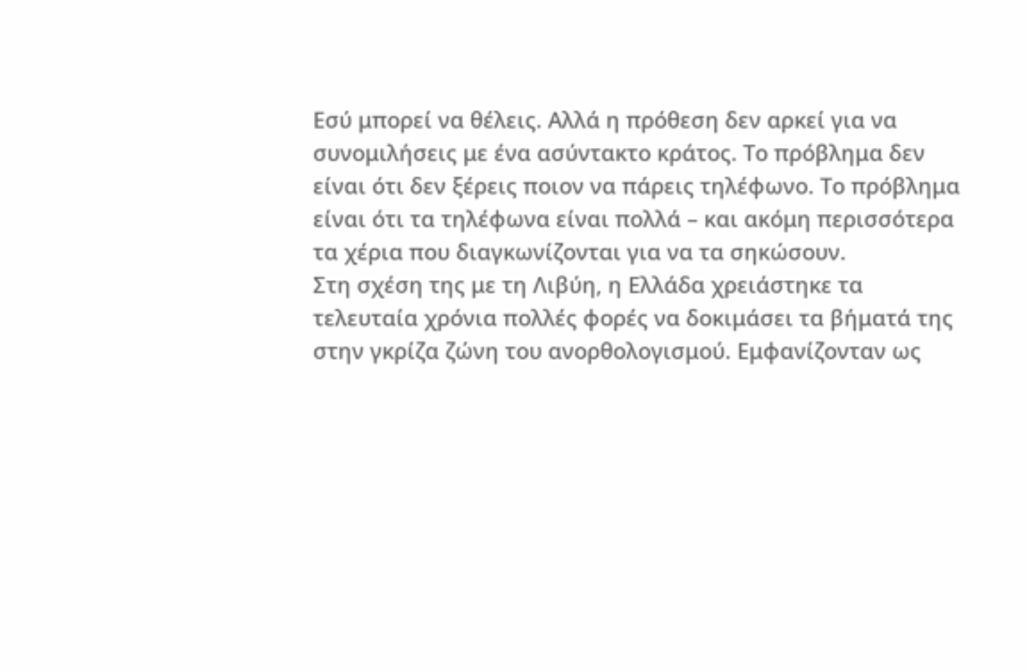Εσύ μπορεί να θέλεις. Αλλά η πρόθεση δεν αρκεί για να συνομιλήσεις με ένα ασύντακτο κράτος. Το πρόβλημα δεν είναι ότι δεν ξέρεις ποιον να πάρεις τηλέφωνο. Το πρόβλημα είναι ότι τα τηλέφωνα είναι πολλά – και ακόμη περισσότερα τα χέρια που διαγκωνίζονται για να τα σηκώσουν.
Στη σχέση της με τη Λιβύη, η Ελλάδα χρειάστηκε τα τελευταία χρόνια πολλές φορές να δοκιμάσει τα βήματά της στην γκρίζα ζώνη του ανορθολογισμού. Εμφανίζονταν ως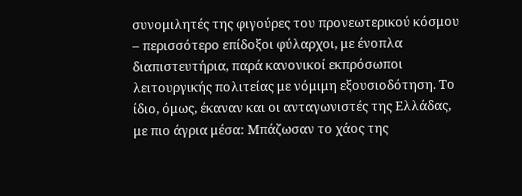συνομιλητές της φιγούρες του προνεωτερικού κόσμου – περισσότερο επίδοξοι φύλαρχοι, με ένοπλα διαπιστευτήρια, παρά κανονικοί εκπρόσωποι λειτουργικής πολιτείας με νόμιμη εξουσιοδότηση. Το ίδιο, όμως, έκαναν και οι ανταγωνιστές της Ελλάδας, με πιο άγρια μέσα: Μπάζωσαν το χάος της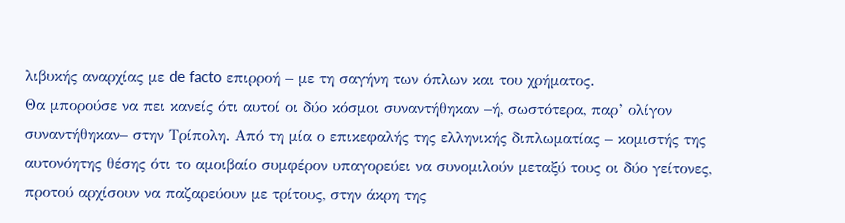λιβυκής αναρχίας με de facto επιρροή – με τη σαγήνη των όπλων και του χρήματος.
Θα μπορούσε να πει κανείς ότι αυτοί οι δύο κόσμοι συναντήθηκαν –ή, σωστότερα, παρ’ ολίγον συναντήθηκαν– στην Τρίπολη. Από τη μία ο επικεφαλής της ελληνικής διπλωματίας – κομιστής της αυτονόητης θέσης ότι το αμοιβαίο συμφέρον υπαγορεύει να συνομιλούν μεταξύ τους οι δύο γείτονες, προτού αρχίσουν να παζαρεύουν με τρίτους, στην άκρη της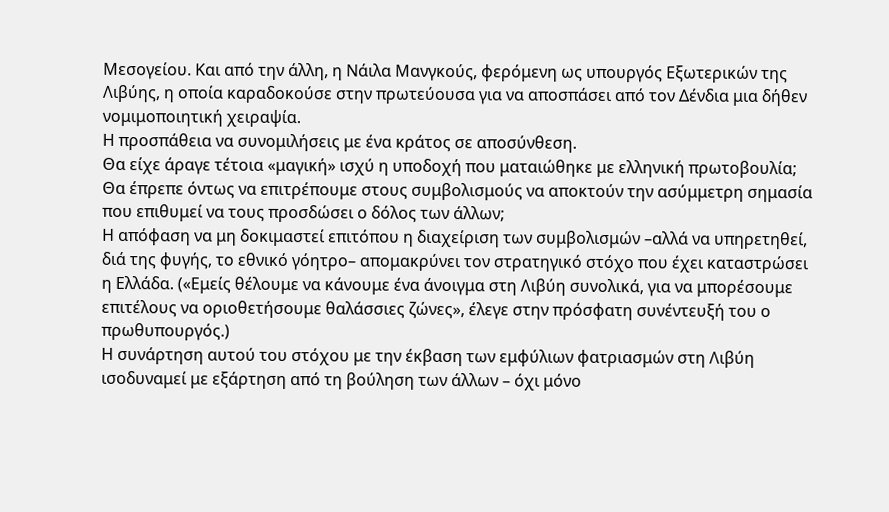Μεσογείου. Και από την άλλη, η Νάιλα Μανγκούς, φερόμενη ως υπουργός Εξωτερικών της Λιβύης, η οποία καραδοκούσε στην πρωτεύουσα για να αποσπάσει από τον Δένδια μια δήθεν νομιμοποιητική χειραψία.
Η προσπάθεια να συνομιλήσεις με ένα κράτος σε αποσύνθεση.
Θα είχε άραγε τέτοια «μαγική» ισχύ η υποδοχή που ματαιώθηκε με ελληνική πρωτοβουλία; Θα έπρεπε όντως να επιτρέπουμε στους συμβολισμούς να αποκτούν την ασύμμετρη σημασία που επιθυμεί να τους προσδώσει ο δόλος των άλλων;
Η απόφαση να μη δοκιμαστεί επιτόπου η διαχείριση των συμβολισμών –αλλά να υπηρετηθεί, διά της φυγής, το εθνικό γόητρο– απομακρύνει τον στρατηγικό στόχο που έχει καταστρώσει η Ελλάδα. («Εμείς θέλουμε να κάνουμε ένα άνοιγμα στη Λιβύη συνολικά, για να μπορέσουμε επιτέλους να οριοθετήσουμε θαλάσσιες ζώνες», έλεγε στην πρόσφατη συνέντευξή του ο πρωθυπουργός.)
Η συνάρτηση αυτού του στόχου με την έκβαση των εμφύλιων φατριασμών στη Λιβύη ισοδυναμεί με εξάρτηση από τη βούληση των άλλων – όχι μόνο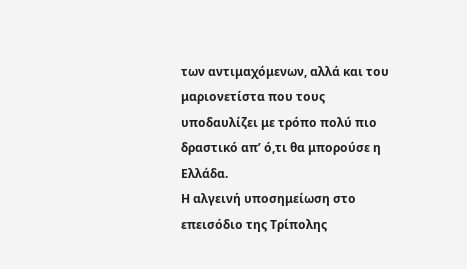των αντιμαχόμενων, αλλά και του μαριονετίστα που τους υποδαυλίζει με τρόπο πολύ πιο δραστικό απ’ ό,τι θα μπορούσε η Ελλάδα.
Η αλγεινή υποσημείωση στο επεισόδιο της Τρίπολης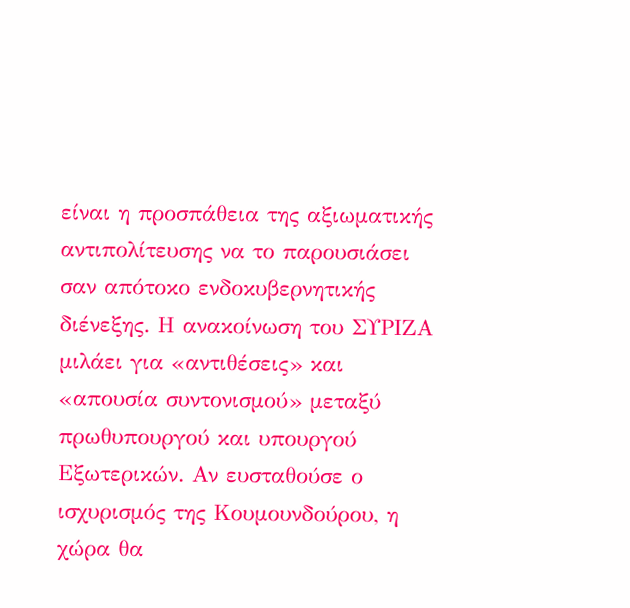είναι η προσπάθεια της αξιωματικής αντιπολίτευσης να το παρουσιάσει σαν απότοκο ενδοκυβερνητικής διένεξης. Η ανακοίνωση του ΣΥΡΙΖΑ μιλάει για «αντιθέσεις» και «απουσία συντονισμού» μεταξύ πρωθυπουργού και υπουργού Εξωτερικών. Αν ευσταθούσε ο ισχυρισμός της Κουμουνδούρου, η χώρα θα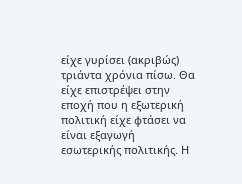είχε γυρίσει (ακριβώς) τριάντα χρόνια πίσω. Θα είχε επιστρέψει στην εποχή που η εξωτερική πολιτική είχε φτάσει να είναι εξαγωγή εσωτερικής πολιτικής. Η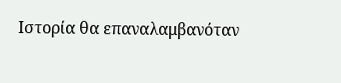Ιστορία θα επαναλαμβανόταν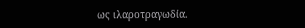ως ιλαροτραγωδία.